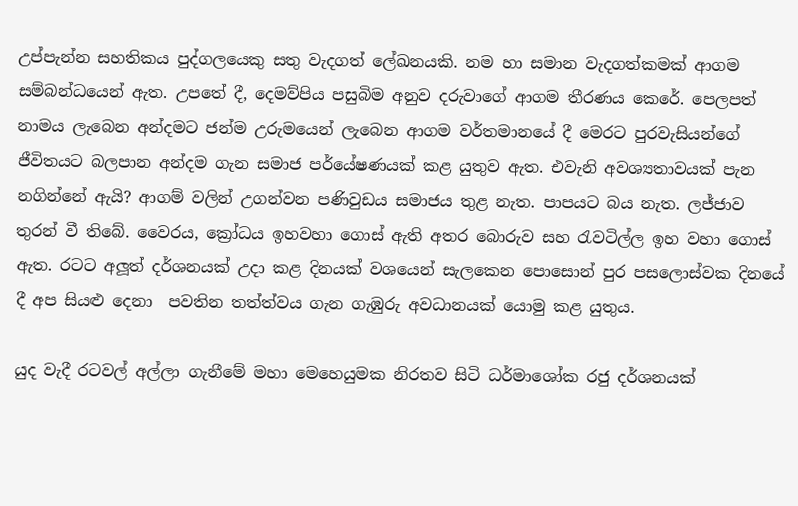උප්පැන්න සහතිකය පුද්ගලයෙකු සතු වැදගත් ලේඛනයකි. නම හා සමාන වැදගත්කමක් ආගම සම්බන්ධයෙන් ඇත. උපතේ දී, දෙමව්පිය පසුබිම අනුව දරුවාගේ ආගම තීරණය කෙරේ. පෙලපත් නාමය ලැබෙන අන්දමට ජන්ම උරුමයෙන් ලැබෙන ආගම වර්තමානයේ දී මෙරට පුරවැසියන්ගේ ජීවිතයට බලපාන අන්දම ගැන සමාජ පර්යේෂණයක් කළ යුතුව ඇත. එවැනි අවශ්‍යතාවයක් පැන නගින්නේ ඇයි? ආගම් වලින් උගන්වන පණිවුඩය සමාජය තුළ නැත. පාපයට බය නැත. ලජ්ජාව තුරන් වී තිබේ. වෛරය, ක්‍රෝධය ඉහවහා ගොස් ඇති අතර බොරුව සහ රැවටිල්ල ඉහ වහා ගොස් ඇත. රටට අලූත් දර්ශනයක් උදා කළ දිනයක් වශයෙන් සැලකෙන පොසොන් පුර පසලොස්වක දිනයේ දී අප සියළු දෙනා  පවතින තත්ත්වය ගැන ගැඹුරු අවධානයක් යොමු කළ යුතුය.

යුද වැදී රටවල් අල්ලා ගැනීමේ මහා මෙහෙයුමක නිරතව සිටි ධර්මාශෝක රජු දර්ශනයක්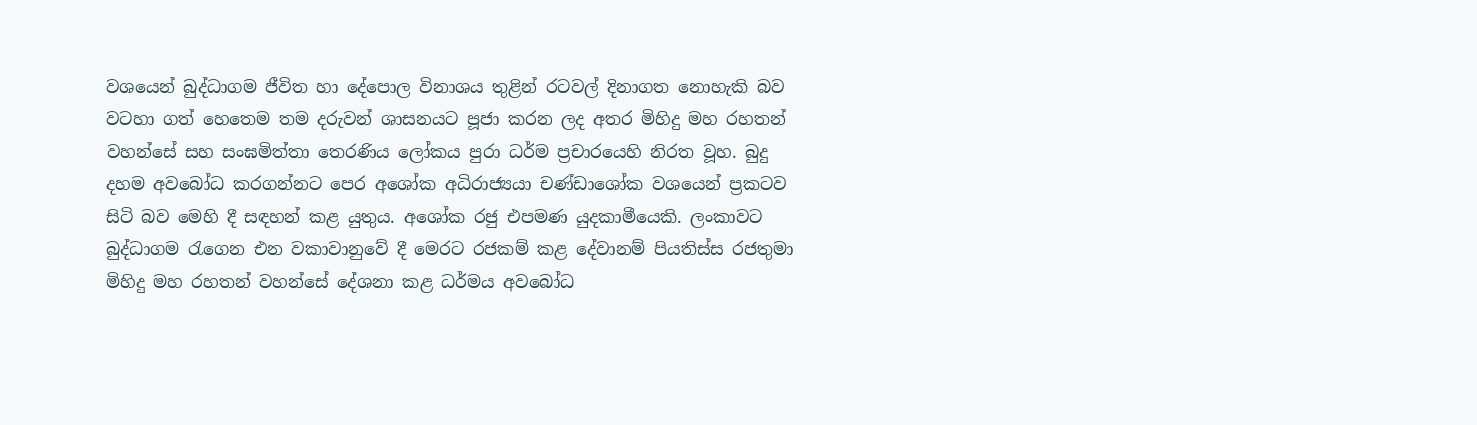වශයෙන් බුද්ධාගම ජීවිත හා දේපොල විනාශය තුළින් රටවල් දිනාගත නොහැකි බව වටහා ගත් හෙතෙම තම දරුවන් ශාසනයට පූජා කරන ලද අතර මිහිදු මහ රහතන් වහන්සේ සහ සංඝමිත්තා තෙරණිය ලෝකය පුරා ධර්ම ප්‍රචාරයෙහි නිරත වූහ. බුදු දහම අවබෝධ කරගන්නට පෙර අශෝක අධිරාජ්‍යයා චණ්ඩාශෝක වශයෙන් ප්‍රකටව සිටි බව මෙහි දී සඳහන් කළ යුතුය. අශෝක රජු එපමණ යුදකාමීයෙකි. ලංකාවට බුද්ධාගම රැගෙන එන වකාවානුවේ දී මෙරට රජකම් කළ දේවානම් පියතිස්ස රජතුමා මිහිදු මහ රහතන් වහන්සේ දේශනා කළ ධර්මය අවබෝධ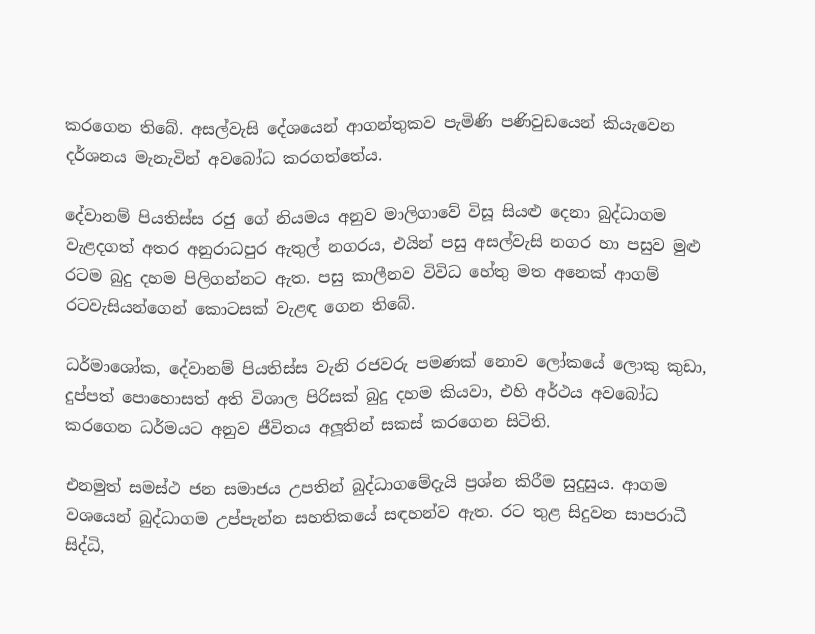කරගෙන තිබේ. අසල්වැසි දේශයෙන් ආගන්තුකව පැමිණි පණිවුඩයෙන් කියැවෙන දර්ශනය මැනැවින් අවබෝධ කරගත්තේය.

දේවානම් පියතිස්ස රජු ගේ නියමය අනුව මාලිගාවේ විසූ සියළු දෙනා බුද්ධාගම වැළදගත් අතර අනුරාධපුර ඇතුල් නගරය, එයින් පසු අසල්වැසි නගර හා පසුව මුළු රටම බුදු දහම පිලිගන්නට ඇත. පසු කාලීනව විවිධ හේතු මත අනෙක් ආගම් රටවැසියන්ගෙන් කොටසක් වැළඳ ගෙන තිබේ.

ධර්මාශෝක, දේවානම් පියතිස්ස වැනි රජවරු පමණක් නොව ලෝකයේ ලොකු කුඩා, දුප්පත් පොහොසත් අති විශාල පිරිසක් බුදු දහම කියවා, එහි අර්ථය අවබෝධ කරගෙන ධර්මයට අනුව ජීවිතය අලූතින් සකස් කරගෙන සිටිති.

එනමුත් සමස්ථ ජන සමාජය උපතින් බුද්ධාගමේදැයි ප්‍රශ්න කිරීම සුදුසුය. ආගම වශයෙන් බුද්ධාගම උප්පැන්න සහතිකයේ සඳහන්ව ඇත. රට තුළ සිදුවන සාපරාධී සිද්ධි,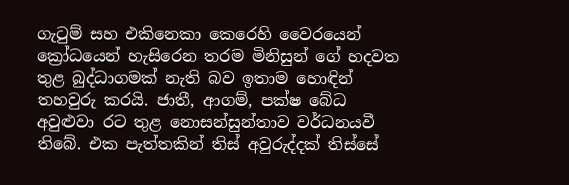ගැටුම් සහ එකිනෙකා කෙරෙහි වෛරයෙන් ක්‍රෝධයෙන් හැසිරෙන තරම මිනිසුන් ගේ හදවත තුළ බුද්ධාගමක් නැති බව ඉතාම හොඳින් තහවුරු කරයි. ජාතී, ආගම්, පක්ෂ බේධ අවුළුවා රට තුළ නොසන්සුන්තාව වර්ධනයවී තිබේ. එක පැත්තකින් තිස් අවුරුද්දක් තිස්සේ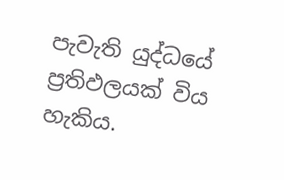පැවැති යුද්ධයේ ප්‍රතිඵලයක් විය හැකිය.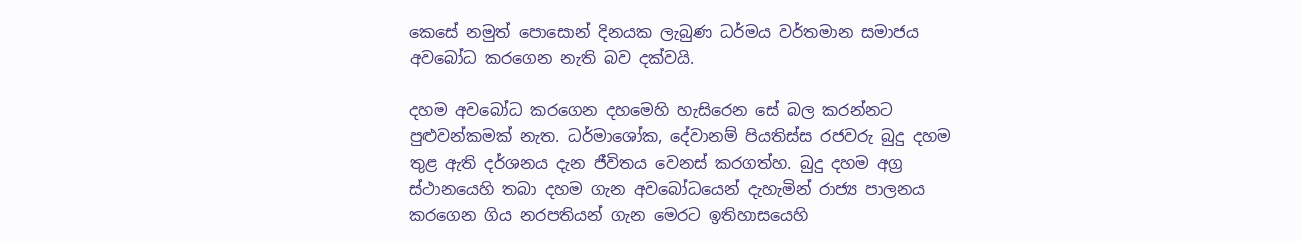කෙසේ නමුත් පොසොන් දිනයක ලැබුණ ධර්මය වර්තමාන සමාජය අවබෝධ කරගෙන නැති බව දක්වයි.

දහම අවබෝධ කරගෙන දහමෙහි හැසිරෙන සේ බල කරන්නට පුළුවන්කමක් නැත. ධර්මාශෝක, දේවානම් පියතිස්ස රජවරු බුදු දහම තුළ ඇති දර්ශනය දැන ජීවිතය වෙනස් කරගත්හ. බුදු දහම අග්‍ර ස්ථානයෙහි තබා දහම ගැන අවබෝධයෙන් දැහැමින් රාජ්‍ය පාලනය කරගෙන ගිය නරපතියන් ගැන මෙරට ඉතිහාසයෙහි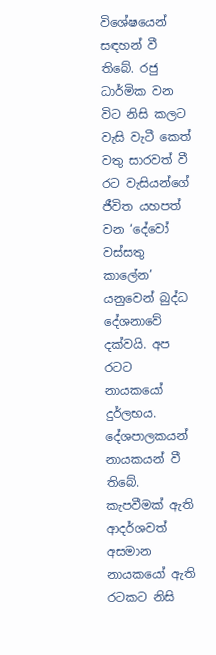විශේෂයෙන් සඳහන් වී තිබේ. රජු ධාර්මික වන විට නිසි කලට වැසි වැටී කෙත් වතු සාරවත් වී රට වැසියන්ගේ ජීවිත යහපත් වන ‘දේවෝ වස්සතු කාලේන’ යනුවෙන් බුද්ධ දේශනාවේ දක්වයි. අප රටට නායකයෝ දුර්ලභය. දේශපාලකයන් නායකයන් වී තිබේ. කැපවීමක් ඇති ආදර්ශවත් අසමාන නායකයෝ ඇති රටකට නිසි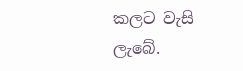කලට වැසි ලැබේ.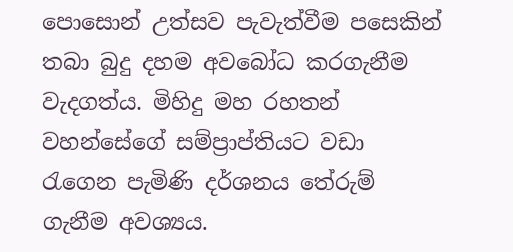පොසොන් උත්සව පැවැත්වීම පසෙකින් තබා බුදු දහම අවබෝධ කරගැනීම වැදගත්ය. මිහිදු මහ රහතන් වහන්සේගේ සම්ප්‍රාප්තියට වඩා රැගෙන පැමිණි දර්ශනය තේරුම් ගැනීම අවශ්‍යය.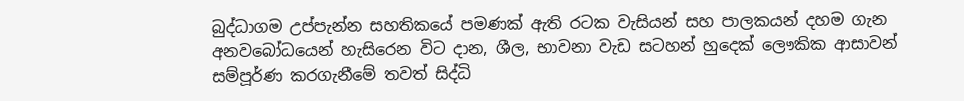බුද්ධාගම උප්පැන්න සහතිකයේ පමණක් ඇති රටක වැසියන් සහ පාලකයන් දහම ගැන අනවබෝධයෙන් හැසිරෙන විට දාන, ශීල, භාවනා වැඩ සටහන් හුදෙක් ලෞකික ආසාවන් සම්පූර්ණ කරගැනීමේ තවත් සිද්ධි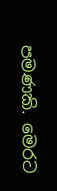පමණකි. මෙරට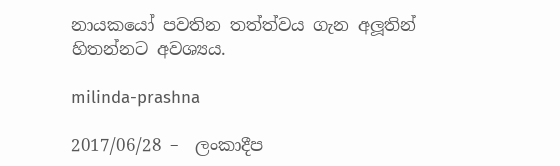නායකයෝ පවතින තත්ත්වය ගැන අලූතින් හිතන්නට අවශ්‍යය.

milinda-prashna

2017/06/28 –  ලංකාදීප